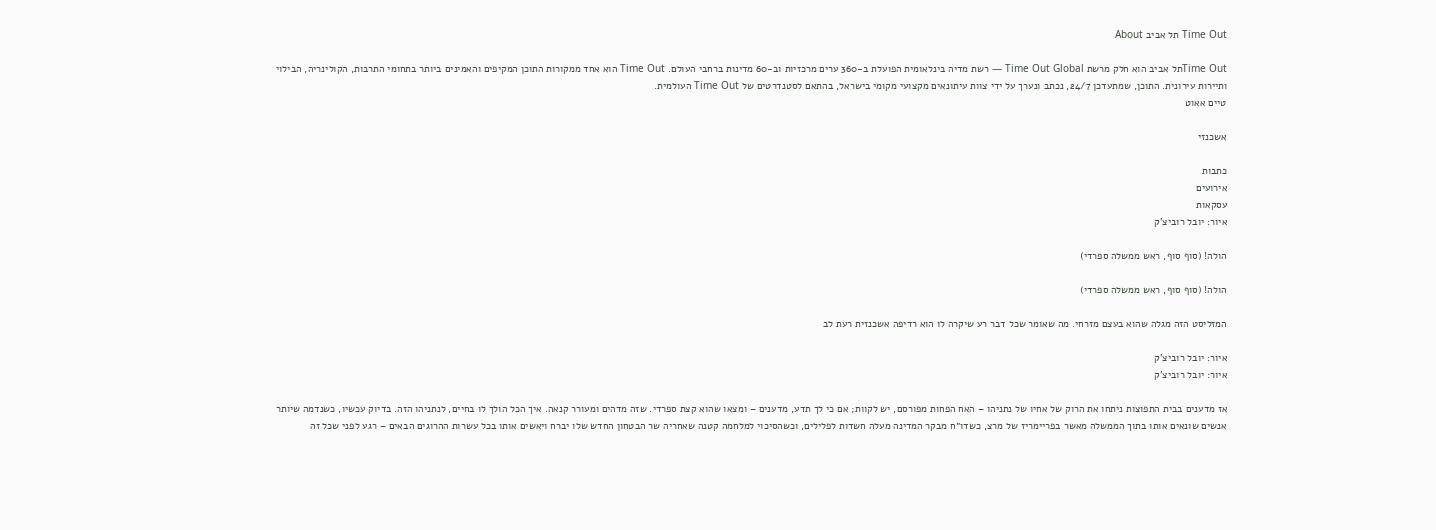Time Out תל אביב About

Time Outתל אביב הוא חלק מרשת Time Out Global — רשת מדיה בינלאומית הפועלת ב-360 ערים מרכזיות וב-60 מדינות ברחבי העולם. Time Out הוא אחד ממקורות התוכן המקיפים והאמינים ביותר בתחומי התרבות, הקולינריה, הבילוי ותיירות עירונית. התוכן, שמתעדכן 24/7, נכתב ונערך על ידי צוות עיתונאים מקצועי מקומי בישראל, בהתאם לסטנדרטים של Time Out העולמית.
טיים אאוט

אשכנזי

כתבות
אירועים
עסקאות
איור: יובל רוביצ'ק

הולה! (סוף סוף, ראש ממשלה ספרדי)

הולה! (סוף סוף, ראש ממשלה ספרדי)

המזליסט הזה מגלה שהוא בעצם מזרחי. מה שאומר שכל דבר רע שיקרה לו הוא רדיפה אשכנזית רעת לב

איור: יובל רוביצ'ק
איור: יובל רוביצ'ק

אז מדענים בבית התפוצות ניתחו את הרוק של אחיו של נתניהו – האח הפחות מפורסם, יש לקוות; אם כי לך תדע, מדענים – ומצאו שהוא קצת ספרדי. שזה מדהים ומעורר קנאה. איך הכל הולך לו בחיים, לנתניהו הזה. בדיוק עכשיו, כשנדמה שיותר אנשים שונאים אותו בתוך הממשלה מאשר בפריימריז של מרצ, כשדו״ח מבקר המדינה מעלה חשדות לפלילים, וכשהסיכוי למלחמה קטנה שאחריה שר הבטחון החדש שלו יברח ויאשים אותו בכל עשרות ההרוגים הבאים – רגע לפני שכל זה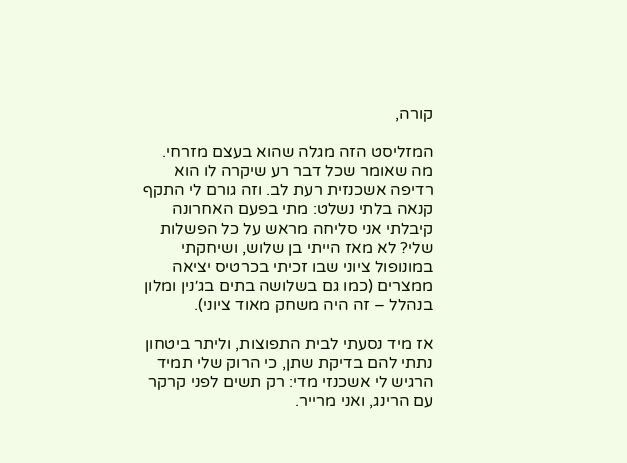קורה,

המזליסט הזה מגלה שהוא בעצם מזרחי. מה שאומר שכל דבר רע שיקרה לו הוא רדיפה אשכנזית רעת לב. וזה גורם לי התקף קנאה בלתי נשלט: מתי בפעם האחרונה קיבלתי אני סליחה מראש על כל הפשלות שלי? לא מאז הייתי בן שלוש, ושיחקתי במונופול ציוני שבו זכיתי בכרטיס יציאה ממצרים (כמו גם בשלושה בתים בג׳נין ומלון בנהלל – זה היה משחק מאוד ציוני).

אז מיד נסעתי לבית התפוצות, וליתר ביטחון נתתי להם בדיקת שתן, כי הרוק שלי תמיד הרגיש לי אשכנזי מדי: רק תשים לפני קרקר עם הרינג, ואני מרייר.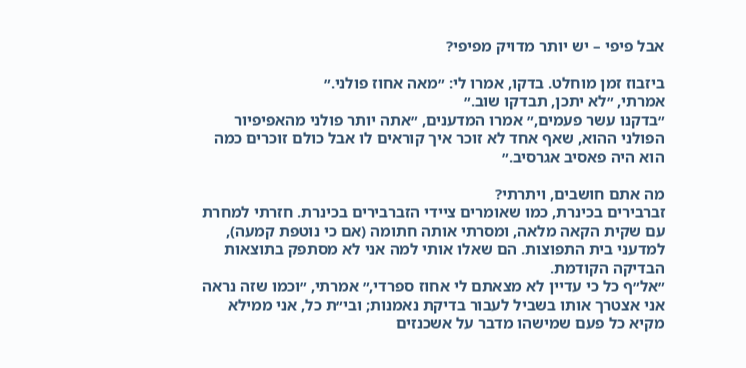אבל פיפי – יש יותר מדויק מפיפי?

ביזבוז זמן מוחלט. בדקו, אמרו לי: ״מאה אחוז פולני.״
אמרתי, ״לא יתכן, תבדקו שוב.״
״בדקנו עשר פעמים,״ אמרו המדענים, ״אתה יותר פולני מהאפיפיור הפולני ההוא, שאף אחד לא זוכר איך קוראים לו אבל כולם זוכרים כמה הוא היה פאסיב אגרסיב.״

מה אתם חושבים, ויתרתי?
זברבירים בכינרת, כמו שאומרים ציידי הזברבירים בכינרת. חזרתי למחרת עם שקית הקאה מלאה, ומסרתי אותה חתומה (אם כי נוטפת קמעה), למדעני בית התפוצות. הם שאלו אותי למה אני לא מסתפק בתוצאות הבדיקה הקודמת.
״אל״ף כל כי עדיין לא מצאתם לי אחוז ספרדי,״ אמרתי, ״וכמו שזה נראה אני אצטרך אותו בשביל לעבור בדיקת נאמנות; ובי״ת כל, אני ממילא מקיא כל פעם שמישהו מדבר על אשכנזים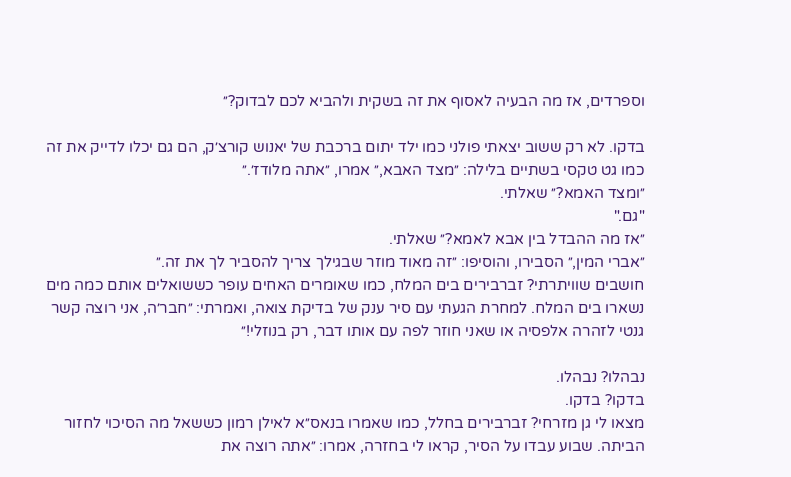וספרדים, אז מה הבעיה לאסוף את זה בשקית ולהביא לכם לבדוק?״

בדקו. לא רק ששוב יצאתי פולני כמו ילד יתום ברכבת של יאנוש קורצ׳ק, הם גם יכלו לדייק את זה כמו גט טקסי בשתיים בלילה: ״מצד האבא,״ אמרו, ״אתה מלודז׳.״
״ומצד האמא?״ שאלתי.
"גם."
״אז מה ההבדל בין אבא לאמא?״ שאלתי.
״אברי המין,״ הסבירו, והוסיפו: ״זה מאוד מוזר שבגילך צריך להסביר לך את זה.״
חושבים שוויתרתי? זברבירים בים המלח, כמו שאומרים האחים עופר כששואלים אותם כמה מים נשארו בים המלח. למחרת הגעתי עם סיר ענק של בדיקת צואה, ואמרתי: ״חבר׳ה, אני רוצה קשר גנטי לזהרה אלפסיה או שאני חוזר לפה עם אותו דבר, רק בנוזלי!״

נבהלו? נבהלו.
בדקו? בדקו.
מצאו לי גן מזרחי? זברבירים בחלל, כמו שאמרו בנאס״א לאילן רמון כששאל מה הסיכוי לחזור הביתה. שבוע עבדו על הסיר, קראו לי בחזרה, אמרו: ״אתה רוצה את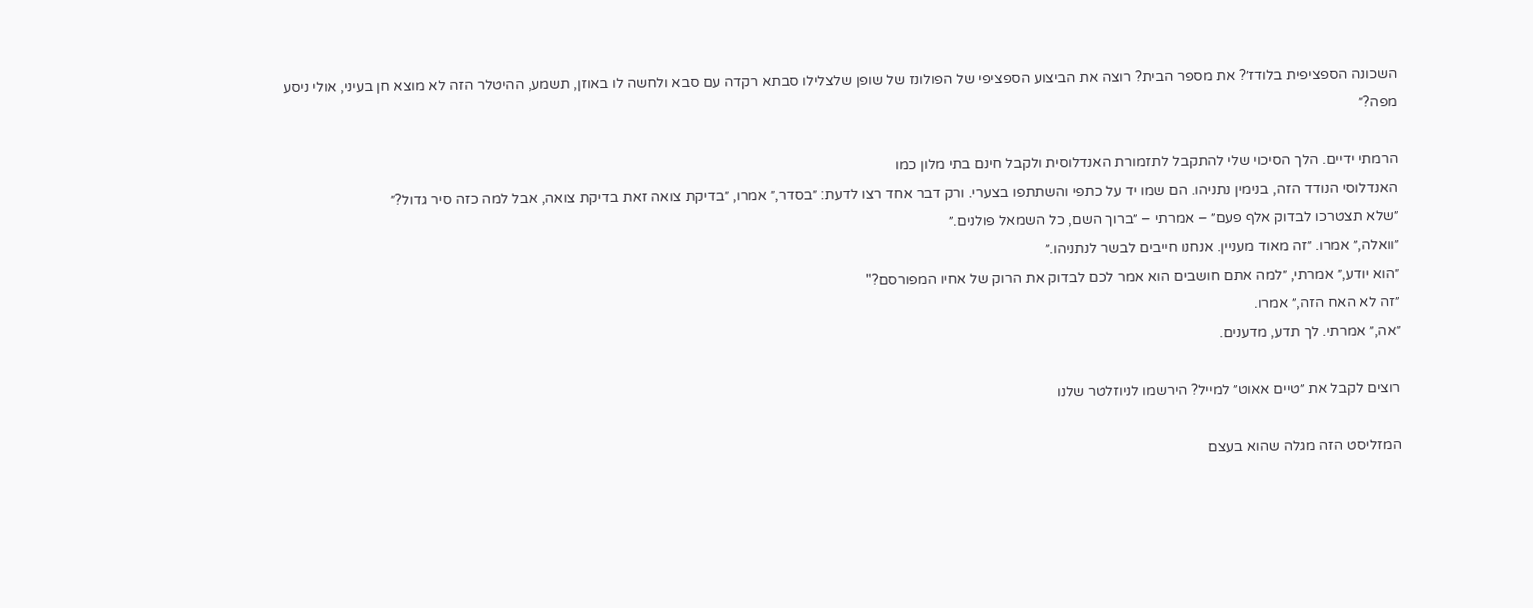השכונה הספציפית בלודז׳? את מספר הבית? רוצה את הביצוע הספציפי של הפולונז של שופן שלצלילו סבתא רקדה עם סבא ולחשה לו באוזן, תשמע, ההיטלר הזה לא מוצא חן בעיני, אולי ניסע מפה?״

הרמתי ידיים. הלך הסיכוי שלי להתקבל לתזמורת האנדלוסית ולקבל חינם בתי מלון כמו
האנדלוסי הנודד הזה, בנימין נתניהו. הם שמו יד על כתפי והשתתפו בצערי. ורק דבר אחד רצו לדעת: ״בסדר,״ אמרו, ״בדיקת צואה זאת בדיקת צואה, אבל למה כזה סיר גדול?״
״שלא תצטרכו לבדוק אלף פעם״ – אמרתי – ״ברוך השם, כל השמאל פולנים.״
״וואלה,״ אמרו. ״זה מאוד מעניין. אנחנו חייבים לבשר לנתניהו.״
״הוא יודע,״ אמרתי, ״למה אתם חושבים הוא אמר לכם לבדוק את הרוק של אחיו המפורסם?"
״זה לא האח הזה,״ אמרו.
״אה,״ אמרתי. לך תדע, מדענים.

רוצים לקבל את ״טיים אאוט״ למייל? הירשמו לניוזלטר שלנו

המזליסט הזה מגלה שהוא בעצם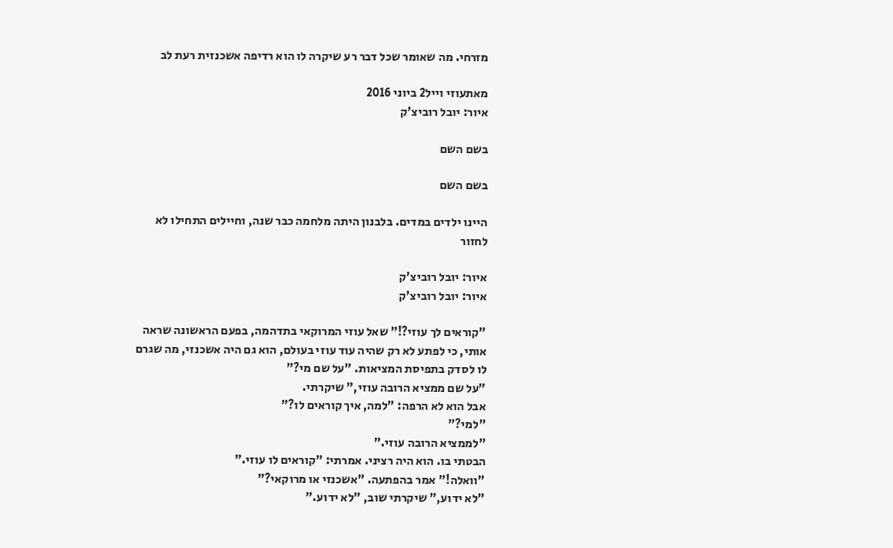מזרחי. מה שאומר שכל דבר רע שיקרה לו הוא רדיפה אשכנזית רעת לב

מאתעוזי וייל2 ביוני 2016
איור: יובל רוביצ'ק

בשם השם

בשם השם

היינו ילדים במדים. בלבנון היתה מלחמה כבר שנה, וחיילים התחילו לא לחזור

איור: יובל רוביצ'ק
איור: יובל רוביצ'ק

"קוראים לך עוזי?!" שאל עוזי המרוקאי בתדהמה, בפעם הראשונה שראה אותי, כי לפתע לא רק שהיה עוד עוזי בעולם, הוא גם היה אשכנזי, מה שגרם לו לסדק בתפיסת המציאות. "על שם מי?"
"על שם ממציא הרובה עוזי," שיקרתי.
אבל הוא לא הרפה: "למה, איך קוראים לו?"
"למי?"
"לממציא הרובה עוזי."
הבטתי בו. הוא היה רציני. אמרתי: "קוראים לו עוזי."
"וואלה!" אמר בהפתעה. "אשכנזי או מרוקאי?"
"לא ידוע," שיקרתי שוב, "לא ידוע."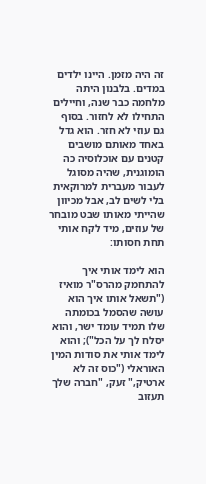זה היה מזמן. היינו ילדים במדים. בלבנון היתה מלחמה כבר שנה, וחיילים התחילו לא לחזור. בסוף גם עוזי לא חזר. הוא גדל באחד מאותם מושבים קטנים עם אוכלוסיה כה הומוגנית, שהיה מסוגל לעבור מעברית למרוקאית בלי לשים לב, אבל מכיוון שהייתי מאותו שבט מובחר של עוזים, מיד לקח אותי תחת חסותו:

הוא לימד אותי איך להתחמק מהרס"ר מואיז ("תשאל אותו איך הוא עושה שהסמל בכומתה שלו תמיד עומד ישר, והוא יסלח לך על הכל"); והוא לימד אותי את סודות המין האוראלי ("כוס זה לא ארטיק," זעק, "חברה שלך תעזוב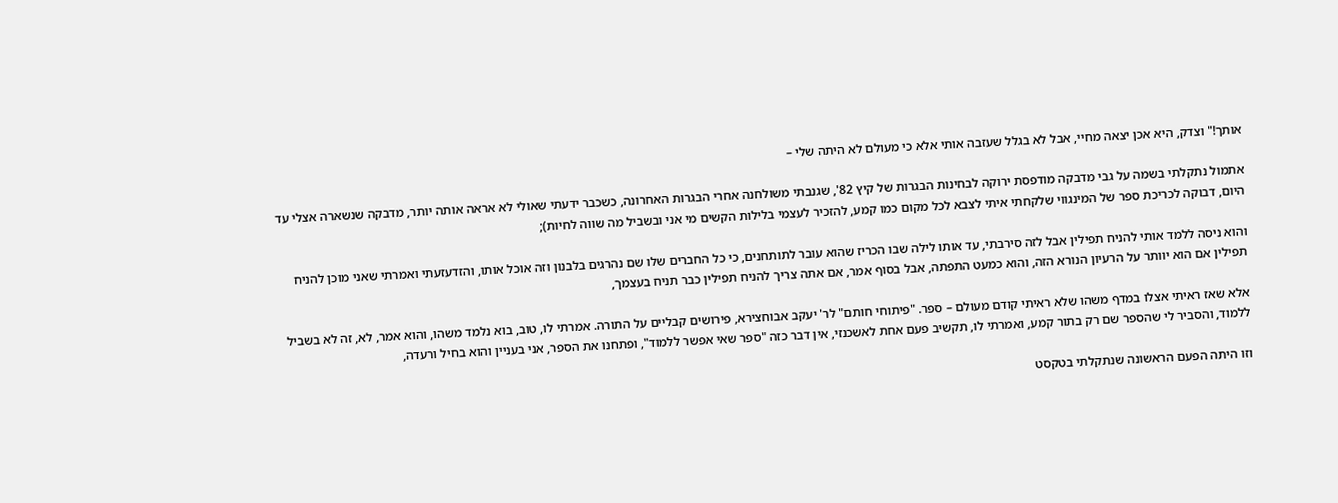אותך!" וצדק, היא אכן יצאה מחיי, אבל לא בגלל שעזבה אותי אלא כי מעולם לא היתה שלי –

אתמול נתקלתי בשמה על גבי מדבקה מודפסת ירוקה לבחינות הבגרות של קיץ 82', שגנבתי משולחנה אחרי הבגרות האחרונה, כשכבר ידעתי שאולי לא אראה אותה יותר, מדבקה שנשארה אצלי עד היום, דבוקה לכריכת ספר של המינגווי שלקחתי איתי לצבא לכל מקום כמו קמע, להזכיר לעצמי בלילות הקשים מי אני ובשביל מה שווה לחיות);

והוא ניסה ללמד אותי להניח תפילין אבל לזה סירבתי, עד אותו לילה שבו הכריז שהוא עובר לתותחנים, כי כל החברים שלו שם נהרגים בלבנון וזה אוכל אותו, והזדעזעתי ואמרתי שאני מוכן להניח תפילין אם הוא יוותר על הרעיון הנורא הזה, והוא כמעט התפתה, אבל בסוף אמר, אם אתה צריך להניח תפילין כבר תניח בעצמך,

אלא שאז ראיתי אצלו במדף משהו שלא ראיתי קודם מעולם – ספר. "פיתוחי חותם" לר' יעקב אבוחצירא, פירושים קבליים על התורה. אמרתי לו, טוב, בוא נלמד משהו, והוא אמר, לא, זה לא בשביל ללמוד, והסביר לי שהספר שם רק בתור קמע, ואמרתי לו, תקשיב פעם אחת לאשכנזי, אין דבר כזה "ספר שאי אפשר ללמוד", ופתחנו את הספר, אני בעניין והוא בחיל ורעדה,

וזו היתה הפעם הראשונה שנתקלתי בטקסט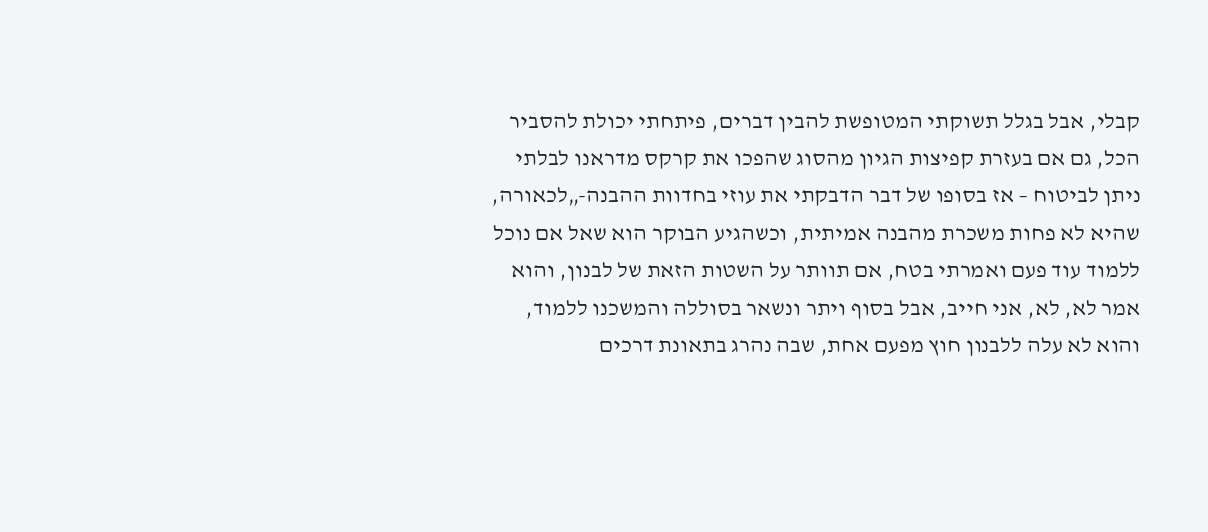קבלי, אבל בגלל תשוקתי המטופשת להבין דברים, פיתחתי יכולת להסביר הכל, גם אם בעזרת קפיצות הגיון מהסוג שהפכו את קרקס מדראנו לבלתי ניתן לביטוח – אז בסופו של דבר הדבקתי את עוזי בחדוות ההבנה-„לכאורה, שהיא לא פחות משכרת מהבנה אמיתית, וכשהגיע הבוקר הוא שאל אם נוכל ללמוד עוד פעם ואמרתי בטח, אם תוותר על השטות הזאת של לבנון, והוא אמר לא, לא, אני חייב, אבל בסוף ויתר ונשאר בסוללה והמשכנו ללמוד, והוא לא עלה ללבנון חוץ מפעם אחת, שבה נהרג בתאונת דרכים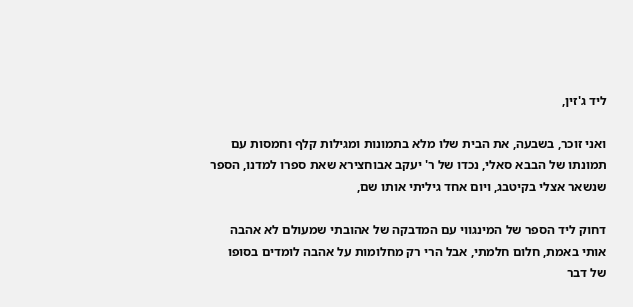ליד ג'זין,

ואני זוכר, בשבעה, את הבית שלו מלא בתמונות ומגילות קלף וחמסות עם תמונתו של הבבא סאלי, נכדו של ר' יעקב אבוחצירא שאת ספרו למדנו, הספר שנשאר אצלי בקיטבג, ויום אחד גיליתי אותו שם,

דחוק ליד הספר של המינגווי עם המדבקה של אהובתי שמעולם לא אהבה אותי באמת, חלום חלמתי, אבל הרי רק מחלומות על אהבה לומדים בסופו של דבר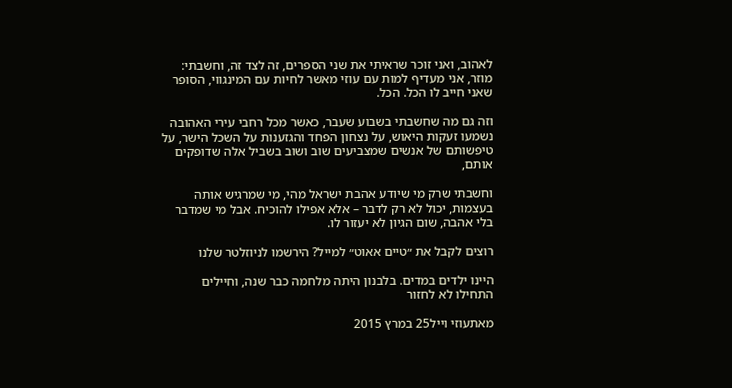לאהוב, ואני זוכר שראיתי את שני הספרים, זה לצד זה, וחשבתי: מוזר, אני מעדיף למות עם עוזי מאשר לחיות עם המינגווי, הסופר שאני חייב לו הכל. הכל.

וזה גם מה שחשבתי בשבוע שעבר, כאשר מכל רחבי עירי האהובה נשמעו זעקות היאוש, על נצחון הפחד והגזענות על השכל הישר, על טיפשותם של אנשים שמצביעים שוב ושוב בשביל אלה שדופקים אותם,

וחשבתי שרק מי שיודע אהבת ישראל מהי, מי שמרגיש אותה בעצמות, יכול לא רק לדבר – אלא אפילו להוכיח. אבל מי שמדבר בלי אהבה, שום הגיון לא יעזור לו.

רוצים לקבל את ״טיים אאוט״ למייל? הירשמו לניוזלטר שלנו

היינו ילדים במדים. בלבנון היתה מלחמה כבר שנה, וחיילים התחילו לא לחזור

מאתעוזי וייל25 במרץ 2015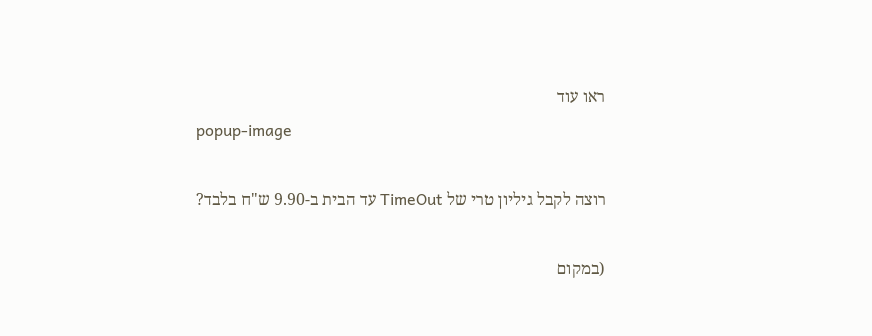ראו עוד
popup-image

רוצה לקבל גיליון טרי של TimeOut עד הבית ב-9.90 ש"ח בלבד?

(במקום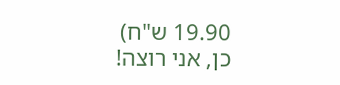19.90 ש"ח)
כן, אני רוצה!